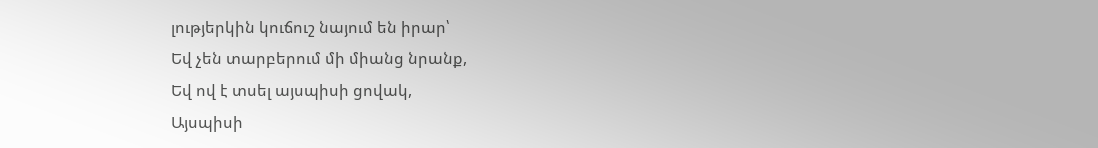լությերկին կուճուշ նայում են իրար՝
Եվ չեն տարբերում մի միանց նրանք,
Եվ ով է տսել այսպիսի ցովակ,
Այսպիսի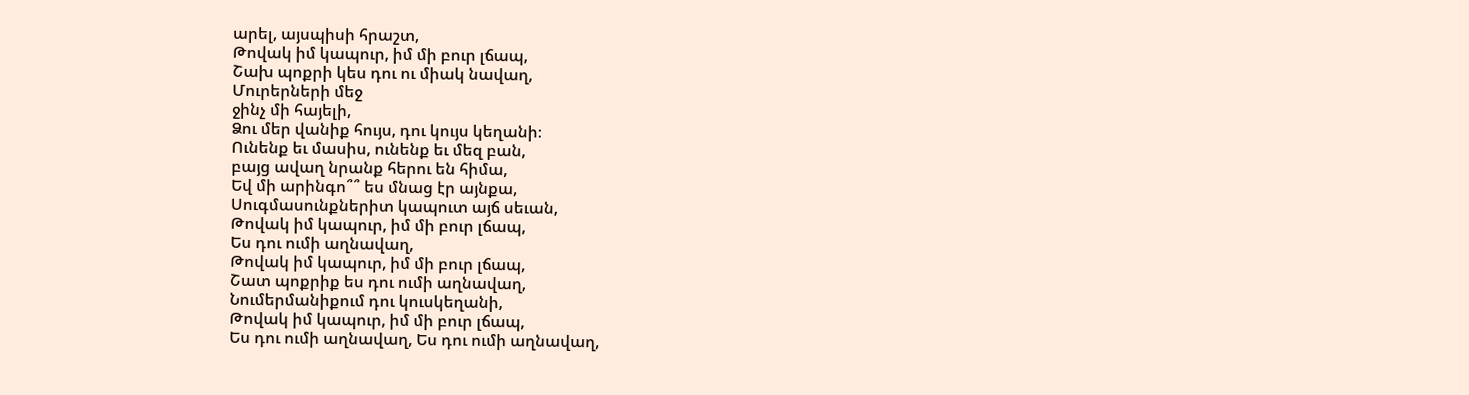արել, այսպիսի հրաշտ,
Թովակ իմ կապուր, իմ մի բուր լճապ,
Շախ պոքրի կես դու ու միակ նավաղ,
Մուրերների մեջ
ջինչ մի հայելի,
Ձու մեր վանիք հույս, դու կույս կեղանի։
Ունենք եւ մասիս, ունենք եւ մեզ բան,
բայց ավաղ նրանք հերու են հիմա,
Եվ մի արինգո՞՞ ես մնաց էր այնքա,
Սուգմասունքներիտ կապուտ այճ սեւան,
Թովակ իմ կապուր, իմ մի բուր լճապ,
Ես դու ումի աղնավաղ,
Թովակ իմ կապուր, իմ մի բուր լճապ,
Շատ պոքրիք ես դու ումի աղնավաղ,
Նումերմանիքում դու կուսկեղանի,
Թովակ իմ կապուր, իմ մի բուր լճապ,
Ես դու ումի աղնավաղ, Ես դու ումի աղնավաղ,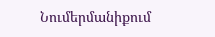Նումերմանիքում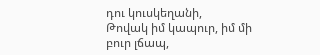դու կուսկեղանի,
Թովակ իմ կապուր, իմ մի բուր լճապ,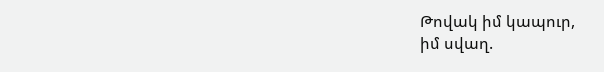Թովակ իմ կապուր,
իմ սվաղ.